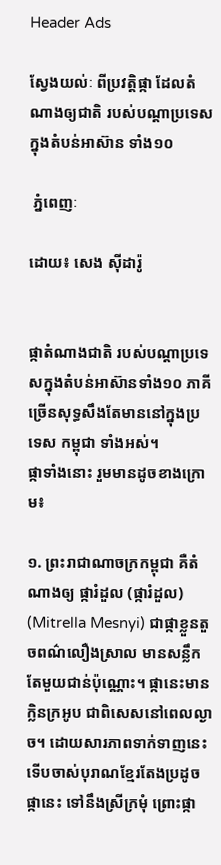Header Ads

ស្វែងយល់ៈ ពីប្រវត្តិផ្កា ដែលតំណាងឲ្យជាតិ របស់បណ្តាប្រទេសក្នុងតំបន់អាស៊ាន ទាំង១០

 ភ្នំពេញៈ

ដោយ៖ សេង ស៊ីដារ៉ូ


ផ្កាតំណាងជាតិ របស់បណ្តាប្រទេសក្នុងតំបន់អាស៊ានទាំង១០ ភាគីច្រើនសុទ្ធសឹងតែមាននៅក្នុងប្រទេស កម្ពុជា ទាំងអស់។
ផ្កាទាំងនោះ រួមមានដូចខាងក្រោម៖

១. ព្រះរាជាណាចក្រកម្ពុជា គឺតំណាងឲ្យ ផ្ការំដួល (ផ្ការំដួល)  (Mitrella Mesnyi) ជាផ្កាខ្លួនតួចពណ៌លឿងស្រាល មានសន្លឹកតែមួយជាន់ប៉ុណ្ណោះ។ ផ្កានេះមានក្លិនក្រអូប ជាពិសេសនៅពេលល្ងាច។ ដោយសារភាពទាក់ទាញនេះ ទើបចាស់បុរាណខ្មែរតែងប្រដូចផ្កានេះ ទៅនឹងស្រីក្រមុំ ព្រោះផ្កា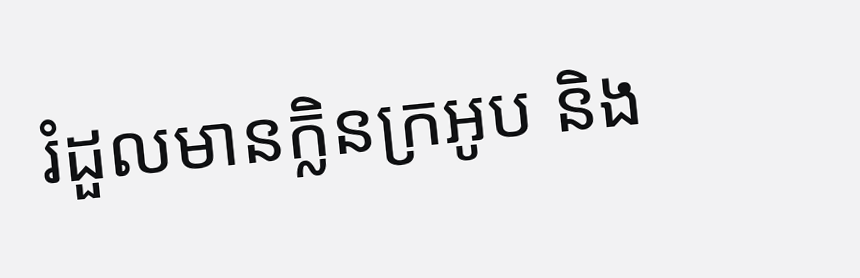រំដួលមានក្លិនក្រអូប និង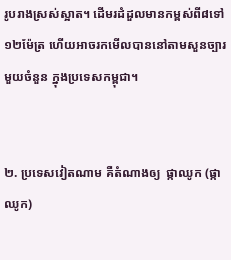រូបរាងស្រស់ស្អាត។ ដើមរដំដួលមានកម្ពស់ពី៨ទៅ១២ម៉ែត្រ ហើយអាចរកមើលបាននៅតាមសួនច្បារមួយចំនួន ក្នុងប្រទេសកម្ពុជា។


២. ប្រទេសវៀតណាម គឺតំណាងឲ្យ  ផ្កាឈូក (ផ្កាឈូក)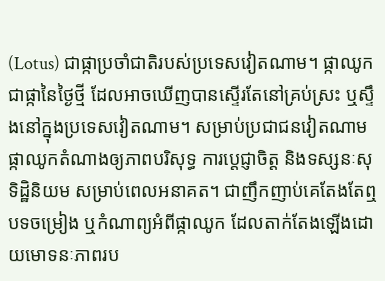(Lotus) ជាផ្កាប្រចាំជាតិរបស់ប្រទេសវៀតណាម។ ផ្កាឈូក ជាផ្កានៃថ្ងៃថ្មី ដែលអាចឃើញបានស្ទើរតែនៅគ្រប់ស្រះ ឬស្ទឹងនៅក្នុងប្រទេសវៀតណាម។ សម្រាប់ប្រជាជនវៀតណាម ផ្កាឈូកតំណាងឲ្យភាពបរិសុទ្ធ ការប្តេជ្ញាចិត្ត និងទស្សនៈសុទិដ្ឋិនិយម សម្រាប់ពេលអនាគត។ ជាញឹកញាប់គេតែងតែឮបទចម្រៀង ឬកំណាព្យអំពីផ្កាឈូក ដែលតាក់តែងឡើងដោយមោទនៈភាពរប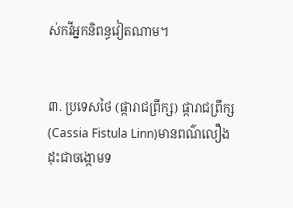ស់កវីអ្នកនិពន្ធវៀតណាម។


៣. ប្រទេសថៃ (ផ្ការាជព្រឹក្ស) ផ្ការាជព្រឹក្ស (Cassia Fistula Linn)មានពណ៌លឿង ដុះជាចង្កោមទ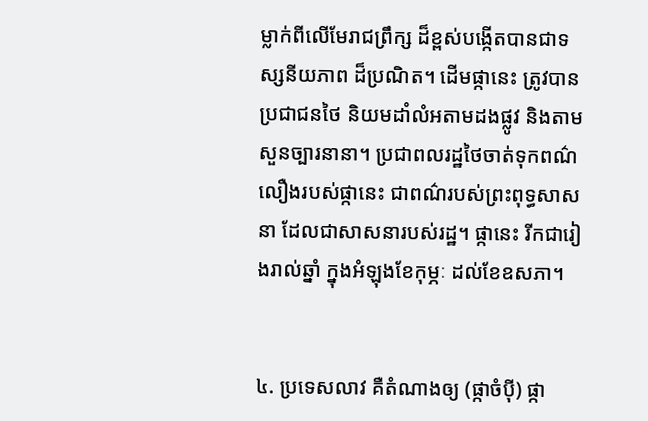ម្លាក់ពីលើមែរាជព្រឹក្ស ដ៏ខ្ពស់បង្កើតបានជាទស្សនីយភាព ដ៏ប្រណិត។ ដើមផ្កានេះ ត្រូវបានប្រជាជនថៃ និយមដាំលំអតាមដងផ្លូវ និងតាមសួនច្បារនានា។ ប្រជាពលរដ្ឋថៃចាត់ទុកពណ៌លឿងរបស់ផ្កានេះ ជាពណ៌របស់ព្រះពុទ្ធសាសនា ដែលជាសាសនារបស់រដ្ឋ។ ផ្កានេះ រីកជារៀងរាល់ឆ្នាំ ក្នុងអំឡុងខែកុម្ភៈ ដល់ខែឧសភា។


៤. ប្រទេសលាវ គឺតំណាងឲ្យ (ផ្កាចំប៉ី) ផ្កា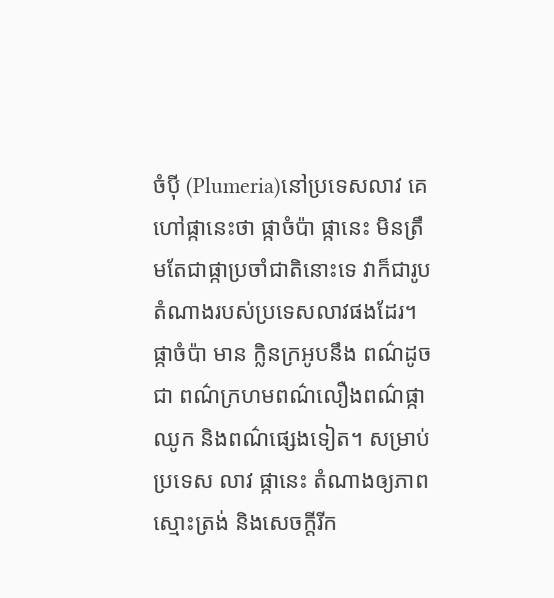ចំប៉ី (Plumeria)នៅប្រទេសលាវ គេហៅផ្កានេះថា ផ្កាចំប៉ា ផ្កានេះ មិនត្រឹមតែជាផ្កាប្រចាំជាតិនោះទេ វាក៏ជារូបតំណាងរបស់ប្រទេសលាវផងដែរ។ ផ្កាចំប៉ា មាន ក្លិនក្រអូបនឹង ពណ៌ដូចជា ពណ៌ក្រហមពណ៌លឿងពណ៌ផ្កាឈូក និងពណ៌ផ្សេងទៀត។ សម្រាប់ប្រទេស លាវ ផ្កានេះ តំណាងឲ្យភាពស្មោះត្រង់ និងសេចក្តីរីក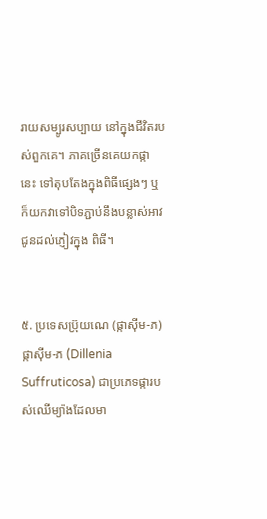រាយសម្បូរសប្បាយ នៅក្នុងជីវិតរបស់ពួកគេ។ ភាគច្រើនគេយកផ្កានេះ ទៅតុបតែងក្នុងពិធីផ្សេងៗ ឬក៏យកវាទៅបិទភ្ជាប់នឹងបន្លាស់អាវ ជូនដល់ភ្ញៀវក្នុង ពិធី។


៥. ប្រទេសប្រ៊ុយណេ (ផ្កាស៊ីម-ភ) ផ្កាស៊ីម-ភ (Dillenia Suffruticosa) ជាប្រភេទផ្ការបស់ឈើម្យ៉ាងដែលមា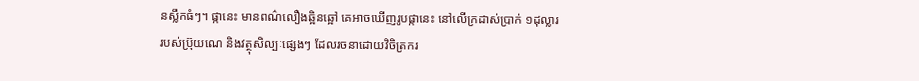នស្លឹកធំៗ។ ផ្កានេះ មានពណ៌លឿងឆ្អិនឆ្អៅ គេអាចឃើញរូបផ្កានេះ នៅលើក្រដាស់ប្រាក់ ១ដុល្លារ របស់ប្រ៊ុយណេ និងវត្ថុសិល្បៈផ្សេងៗ ដែលរចនាដោយវិចិត្រករ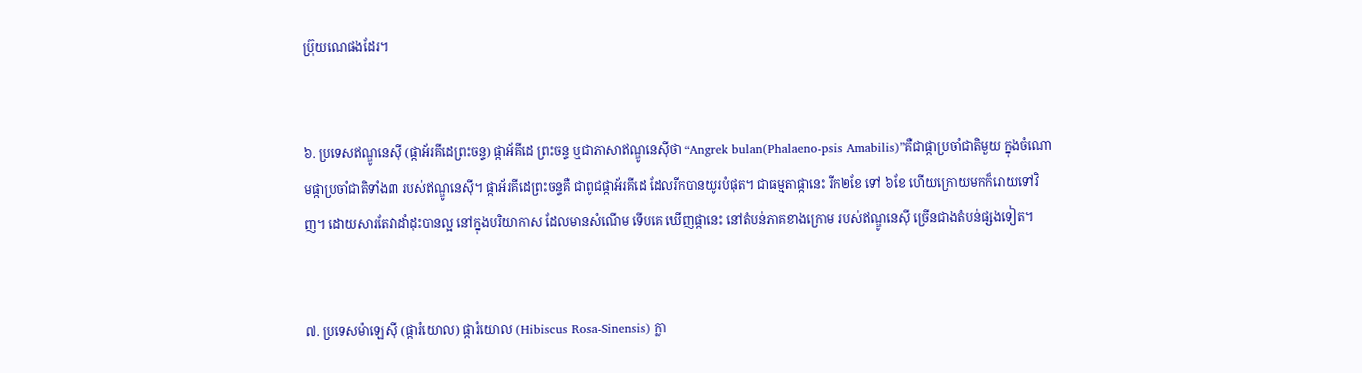ប្រ៊ុយណេផងដែរ។


៦. ប្រទេសឥណ្ឌូនេស៊ី (ផ្កាអ័រគីដេព្រះចន្ទ) ផ្កាអ័គីដេ ព្រះចន្ទ ឬជាភាសាឥណ្ឌូនេស៊ីថា “Angrek bulan(Phalaeno-psis Amabilis)”គឺជាផ្កាប្រចាំជាតិមួយ ក្នុងចំណោមផ្កាប្រចាំជាតិទាំង៣ របស់ឥណ្ឌូនេស៊ី។ ផ្កាអ័រគីដេព្រះចន្ទគឺ ជាពូជផ្កាអ័រគីដេ ដែលរីកបានយូរបំផុត។ ជាធម្មតាផ្កានេះ រីក២ខែ ទៅ ៦ខែ ហើយក្រោយមកក៏រោយទៅវិញ។ ដោយសារតែវាដាំដុះបានល្អ នៅក្នុងបរិយាកាស ដែលមានសំណើម ទើបគេ ឃើញផ្កានេះ នៅតំបន់ភាគខាងក្រោម របស់ឥណ្ឌូនេស៊ី ច្រើនជាងតំបន់ផ្សងទៀត។


៧. ប្រទេសម៉ាឡេស៊ី (ផ្ការំយោល) ផ្ការំយោល (Hibiscus Rosa-Sinensis) ក្លា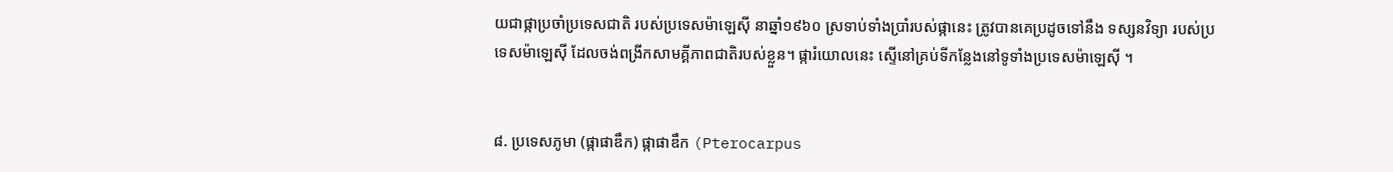យជាផ្កាប្រចាំប្រទេសជាតិ របស់ប្រទេសម៉ាឡេស៊ី នាឆ្នាំ១៩៦០ ស្រទាប់ទាំងប្រាំរបស់ផ្កានេះ ត្រូវបានគេប្រដូចទៅនឹង ទស្សនវិទ្យា របស់ប្រទេសម៉ាឡេស៊ី ដែលចង់ពង្រីកសាមគ្គីភាពជាតិរបស់ខ្លួន។ ផ្ការំយោលនេះ ស្ទើនៅគ្រប់ទីកន្លែងនៅទូទាំងប្រទេសម៉ាឡេស៊ី ។


៨. ប្រទេសភូមា (ផ្កាផាឌឹក) ផ្កាផាឌឹក (Pterocarpus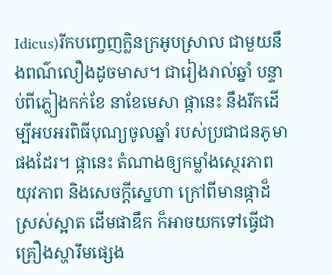Idicus)រីកបញ្ចេញក្លិនក្រអូបស្រាល ជាមួយនឹងពណ៌លឿងដូចមាស។ ជារៀងរាល់ឆ្នាំ បន្ទាប់ពីភ្លៀងកក់ខែ នាខែមេសា ផ្កានេះ នឹងរីកដើម្បីអបអរពិធីបុណ្យចូលឆ្នាំ របស់ប្រជាជនភូមាផងដែរ។ ផ្កានេះ តំណាងឲ្យកម្លាំងស្ថេរភាព យុវភាព និងសេចក្តីស្នេហា ក្រៅពីមានផ្កាដ៏ស្រស់ស្អាត ដើមផាឌឹក ក៏អាចយកទៅធ្វើជាគ្រឿងស្ហារឹមផ្សេង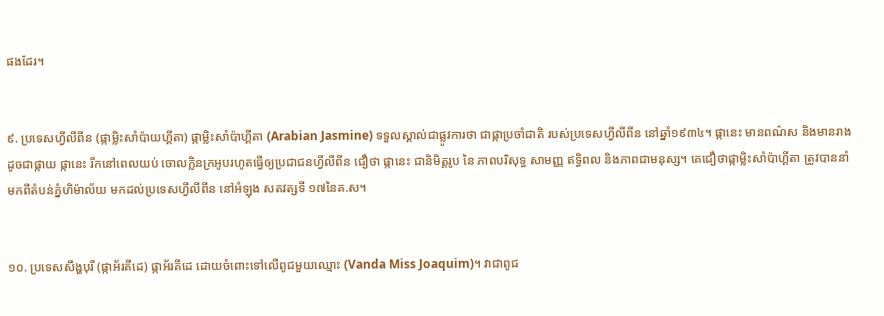ផងដែរ។


៩. ប្រទេសហ្វីលីពីន (ផ្កាម្លិះសាំប៉ាយហ្គីតា) ផ្កាម្លិះសាំប៉ាហ្គីតា (Arabian Jasmine) ទទួលស្គាល់ជាផ្លូវការថា ជាផ្កាប្រចាំជាតិ របស់ប្រទេសហ្វីលីពីន នៅឆ្នាំ១៩៣៤។ ផ្កានេះ មានពណ៌ស និងមានរាងដូចជាផ្កាយ ផ្កានេះ រីកនៅពេលយប់ ចោលក្លិនក្រអូបរហូតធ្វើឲ្យប្រជាជនហ្វីលីពីន ជឿថា ផ្កានេះ ជានិមិត្តរូប នៃ ភាពបរិសុទ្ធ សាមញ្ញ ឥទ្ធិពល និងភាពជាមនុស្ស។ គេជឿថាផ្កាម្លិះសាំប៉ាហ្គីតា ត្រូវបាននាំមកពីតំបន់ភ្នំហិម៉ាល័យ មកដល់ប្រទេសហ្វីលីពីន នៅអំឡុង សតវត្សទី ១៧នៃគ.ស។


១០. ប្រទេសសឹង្ហបុរី (ផ្កាអ័រគីដេ) ផ្កាអ័រគីដេ ដោយចំពោះទៅលើពូជមួយឈ្មោះ (Vanda Miss Joaquim)។ វាជាពូជ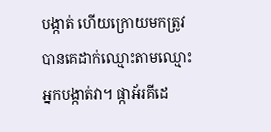បង្កាត់ ហើយក្រោយមកត្រូវបានគេដាក់ឈ្មោះតាមឈ្មោះអ្នកបង្កាត់វា។ ផ្កាអ័រគីដេ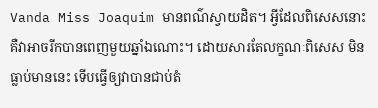Vanda Miss Joaquim មានពណ៌ស្វាយដិត។ អ្វីដែលពិសេសនោះ គឺវាអាចរីកបានពេញមួយឆ្នាំឯណោះ។ ដោយសារតែលក្ខណៈពិសេស មិនធ្លាប់មាននេះ ទើបធ្វើឲ្យវាបានជាប់តំ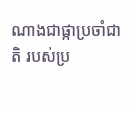ណាងជាផ្កាប្រចាំជាតិ របស់ប្រ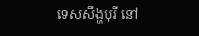ទេសសឹង្ហបុរី នៅ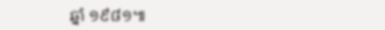ឆ្នាំ ១៩៨១៕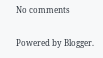No comments

Powered by Blogger.